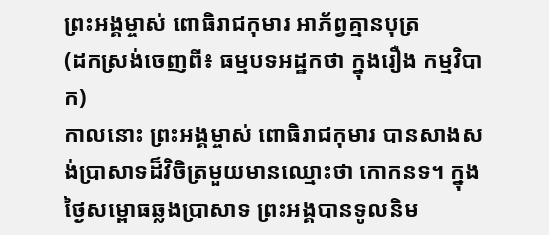ព្រះអង្គម្ចាស់ ពោធិរាជកុមារ អាភ័ព្វគ្មានបុត្រ
(ដកស្រង់ចេញពី៖ ធម្មបទអដ្ឋកថា ក្នុងរឿង កម្មវិបាក)
កាលនោះ ព្រះអង្គម្ចាស់ ពោធិរាជកុមារ បានសាងសង់ប្រាសាទដ៏វិចិត្រមួយមានឈ្មោះថា កោកនទ។ ក្នុងថ្ងៃសម្ពោធឆ្លងប្រាសាទ ព្រះអង្គបានទូលនិម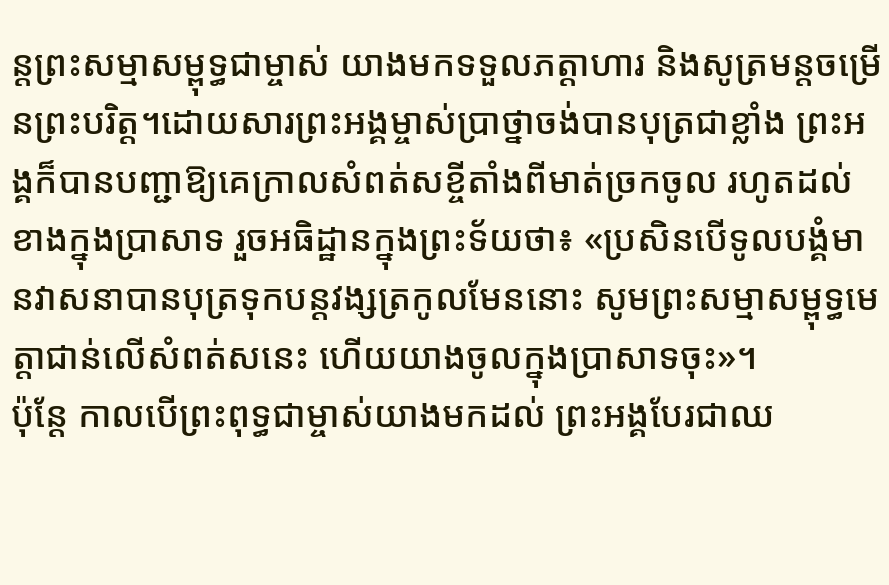ន្តព្រះសម្មាសម្ពុទ្ធជាម្ចាស់ យាងមកទទួលភត្តាហារ និងសូត្រមន្តចម្រើនព្រះបរិត្ត។ដោយសារព្រះអង្គម្ចាស់ប្រាថ្នាចង់បានបុត្រជាខ្លាំង ព្រះអង្គក៏បានបញ្ជាឱ្យគេក្រាលសំពត់សខ្ចីតាំងពីមាត់ច្រកចូល រហូតដល់ខាងក្នុងប្រាសាទ រួចអធិដ្ឋានក្នុងព្រះទ័យថា៖ «ប្រសិនបើទូលបង្គំមានវាសនាបានបុត្រទុកបន្តវង្សត្រកូលមែននោះ សូមព្រះសម្មាសម្ពុទ្ធមេត្តាជាន់លើសំពត់សនេះ ហើយយាងចូលក្នុងប្រាសាទចុះ»។
ប៉ុន្តែ កាលបើព្រះពុទ្ធជាម្ចាស់យាងមកដល់ ព្រះអង្គបែរជាឈ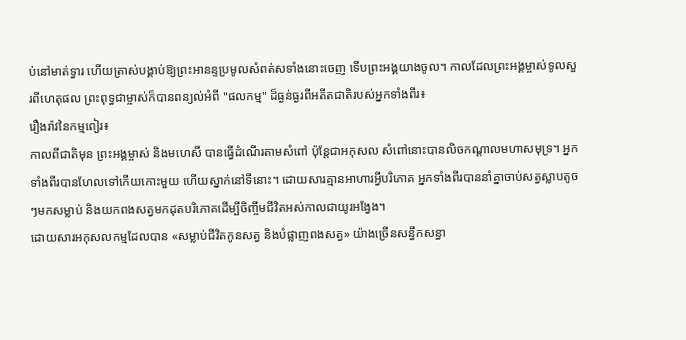ប់នៅមាត់ទ្វារ ហើយត្រាស់បង្គាប់ឱ្យព្រះអានន្ទប្រមូលសំពត់សទាំងនោះចេញ ទើបព្រះអង្គយាងចូល។ កាលដែលព្រះអង្គម្ចាស់ទូលសួរពីហេតុផល ព្រះពុទ្ធជាម្ចាស់ក៏បានពន្យល់អំពី "ផលកម្ម" ដ៏ធ្ងន់ធ្ងរពីអតីតជាតិរបស់អ្នកទាំងពីរ៖
រឿងរ៉ាវនៃកម្មពៀរ៖
កាលពីជាតិមុន ព្រះអង្គម្ចាស់ និងមហេសី បានធ្វើដំណើរតាមសំពៅ ប៉ុន្តែជាអកុសល សំពៅនោះបានលិចកណ្តាលមហាសមុទ្រ។ អ្នកទាំងពីរបានហែលទៅកើយកោះមួយ ហើយស្នាក់នៅទីនោះ។ ដោយសារគ្មានអាហារអ្វីបរិភោគ អ្នកទាំងពីរបាននាំគ្នាចាប់សត្វស្លាបតូចៗមកសម្លាប់ និងយកពងសត្វមកដុតបរិភោគដើម្បីចិញ្ចឹមជីវិតអស់កាលជាយូរអង្វែង។
ដោយសារអកុសលកម្មដែលបាន «សម្លាប់ជីវិតកូនសត្វ និងបំផ្លាញពងសត្វ» យ៉ាងច្រើនសន្ធឹកសន្ធា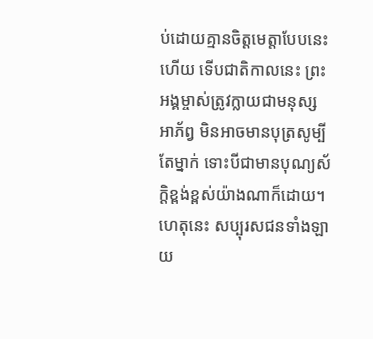ប់ដោយគ្មានចិត្តមេត្តាបែបនេះហើយ ទើបជាតិកាលនេះ ព្រះអង្គម្ចាស់ត្រូវក្លាយជាមនុស្សអាភ័ព្វ មិនអាចមានបុត្រសូម្បីតែម្នាក់ ទោះបីជាមានបុណ្យស័ក្តិខ្ពង់ខ្ពស់យ៉ាងណាក៏ដោយ។
ហេតុនេះ សប្បុរសជនទាំងឡាយ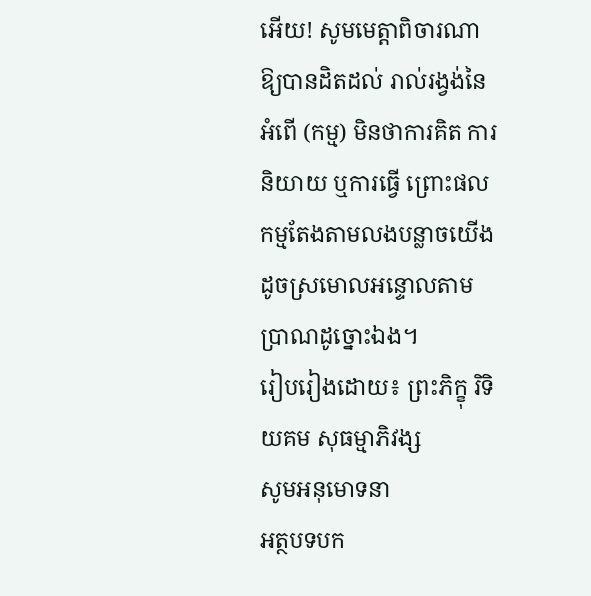អើយ! សូមមេត្តាពិចារណាឱ្យបានដិតដល់ រាល់រង្វង់នៃអំពើ (កម្ម) មិនថាការគិត ការនិយាយ ឬការធ្វើ ព្រោះផលកម្មតែងតាមលងបន្លាចយើងដូចស្រមោលអន្ទោលតាមប្រាណដូច្នោះឯង។
រៀបរៀងដោយ៖ ព្រះភិក្ខុ រិទិយគម សុធម្មាភិវង្ស
សូមអនុមោទនា
អត្ថបទបក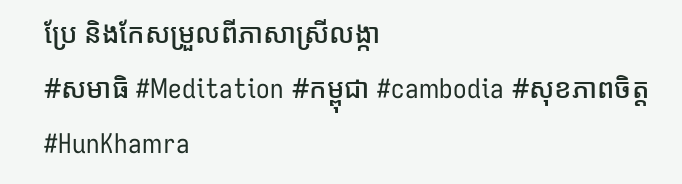ប្រែ និងកែសម្រួលពីភាសាស្រីលង្កា
#សមាធិ #Meditation #កម្ពុជា #cambodia #សុខភាពចិត្ត #HunKhamra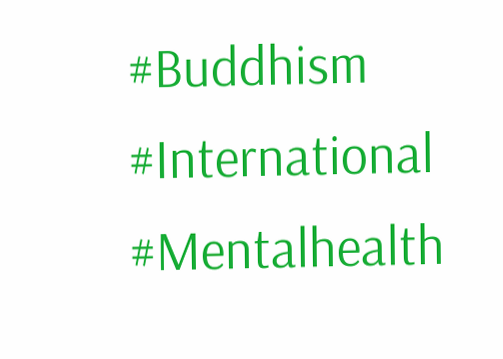#Buddhism #International #Mentalhealth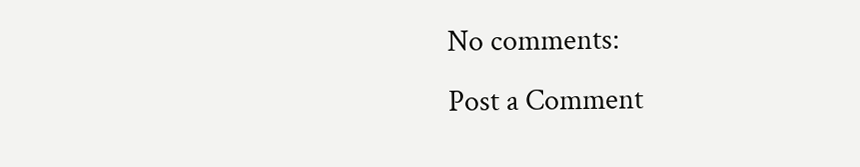No comments:
Post a Comment